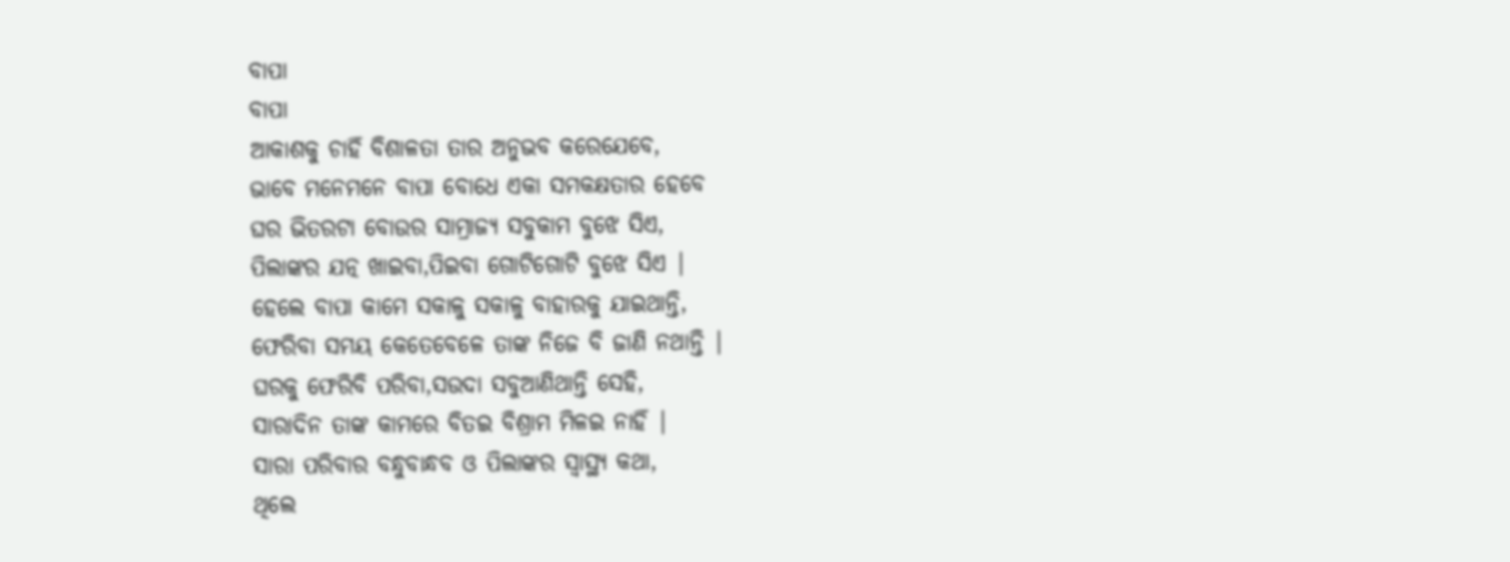ବାପା
ବାପା
ଆକାଶକୁ ଚାହିଁ ବିଶାଳତା ତାର ଅନୁଭବ କରେଯେବେ,
ଭାବେ ମନେମନେ ବାପା ବୋଧେ ଏକା ସମକକ୍ଷତାର ହେବେ
ଘର ଭିତରଟା ବୋଉର ସାମ୍ରାଜ୍ୟ ସବୁକାମ ବୁଝେ ସିଏ,
ପିଲାଙ୍କର ଯତ୍ନ ଖାଇବା,ପିଇବା ଗୋଟିଗୋଟି ବୁଝେ ସିଏ |
ହେଲେ ବାପା କାମେ ସକାଳୁ ସକାଳୁ ବାହାରକୁ ଯାଇଥାନ୍ତି,
ଫେରିବା ସମୟ କେତେବେଳେ ତାଙ୍କ ନିଜେ ବି ଜାଣି ନଥାନ୍ତି |
ଘରକୁ ଫେରିବି ପରିବା,ସଉଦା ସବୁଆଣିଥାନ୍ତି ସେହି,
ସାରାଦିନ ତାଙ୍କ କାମରେ ବିତଇ ବିଶ୍ରାମ ମିଳଇ ନାହିଁ |
ସାରା ପରିବାର ବନ୍ଧୁବାନ୍ଧବ ଓ ପିଲାଙ୍କର ସ୍ୱାସ୍ଥ୍ୟ କଥା,
ଥିଲେ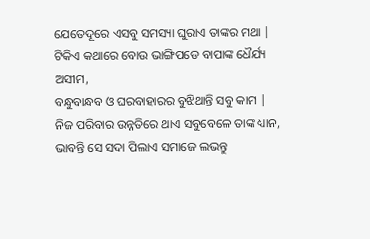ଯେତେଦୂରେ ଏସବୁ ସମସ୍ୟା ଘୁରାଏ ତାଙ୍କର ମଥା |
ଟିକିଏ କଥାରେ ବୋଉ ଭାଙ୍ଗିପଡେ ବାପାଙ୍କ ଧୈର୍ଯ୍ୟ ଅସୀମ,
ବନ୍ଧୁବାନ୍ଧବ ଓ ଘରବାହାରର ବୁଝିଥାନ୍ତି ସବୁ କାମ |
ନିଜ ପରିବାର ଉନ୍ନତିରେ ଥାଏ ସବୁବେଳେ ତାଙ୍କ ଧ୍ୟାନ,
ଭାବନ୍ତି ସେ ସଦା ପିଲାଏ ସମାଜେ ଲଭନ୍ତୁ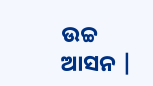ଉଚ୍ଚ ଆସନ |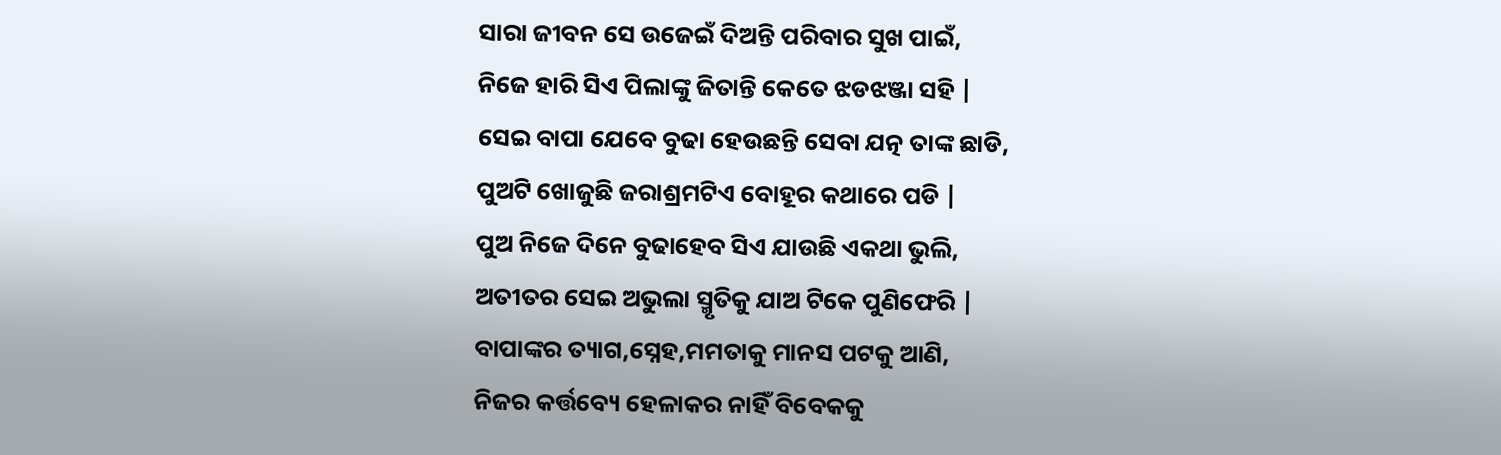ସାରା ଜୀବନ ସେ ଉଜେଇଁ ଦିଅନ୍ତି ପରିବାର ସୁଖ ପାଇଁ,
ନିଜେ ହାରି ସିଏ ପିଲାଙ୍କୁ ଜିତାନ୍ତି କେତେ ଝଡଝଞ୍ଜା ସହି |
ସେଇ ବାପା ଯେବେ ବୁଢା ହେଉଛନ୍ତି ସେବା ଯତ୍ନ ତାଙ୍କ ଛାଡି,
ପୁଅଟି ଖୋଜୁଛି ଜରାଶ୍ରମଟିଏ ବୋହୂର କଥାରେ ପଡି |
ପୁଅ ନିଜେ ଦିନେ ବୁଢାହେବ ସିଏ ଯାଉଛି ଏକଥା ଭୁଲି,
ଅତୀତର ସେଇ ଅଭୁଲା ସ୍ମୃତିକୁ ଯାଅ ଟିକେ ପୁଣିଫେରି |
ବାପାଙ୍କର ତ୍ୟାଗ,ସ୍ନେହ,ମମତାକୁ ମାନସ ପଟକୁ ଆଣି,
ନିଜର କର୍ତ୍ତବ୍ୟେ ହେଳାକର ନାହିଁ ବିବେକକୁ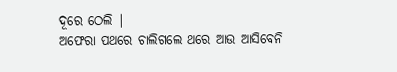ଦୂରେ ଠେଲି |
ଅଫେରା ପଥରେ ଚାଲିଗଲେ ଥରେ ଆଉ ଆସିବେନି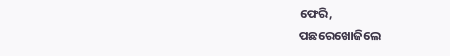ଫେରି,
ପଛରେଖୋଜିଲେ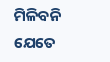ମିଳିବନି ଯେତେ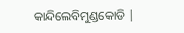କାନ୍ଦିଲେବିମୁଣ୍ଡକୋଡି |